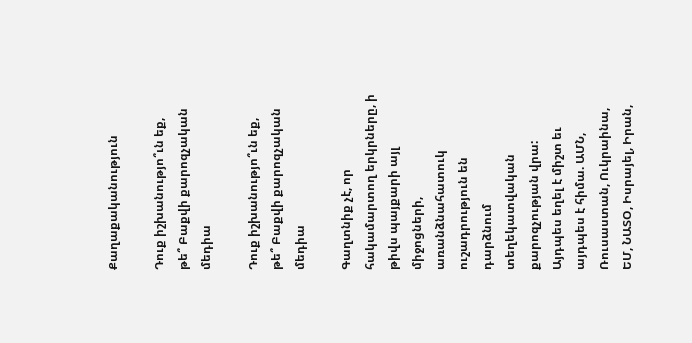Քաղաքականություն

Դուք իշխանությո՞ւն եք, թե՞ Բաքվի քարոզչական մեդիա

Դուք իշխանությո՞ւն եք, թե՞ Բաքվի քարոզչական մեդիա

Գաղտնիք չէ, որ հակամարտող երկրները, ի թիվս պայքարի այլ միջոցների, առանձնահատուկ ուշադրություն են դարձնում տեղեկատվական քարոզչության վրա: Այդպես եղել է միշտ եւ այդպես է հիմա. ԱՄՆ, Ռուսաստան, Ուկրաինա, ԵՄ, ՆԱՏՕ, Իսրայել, Իրան,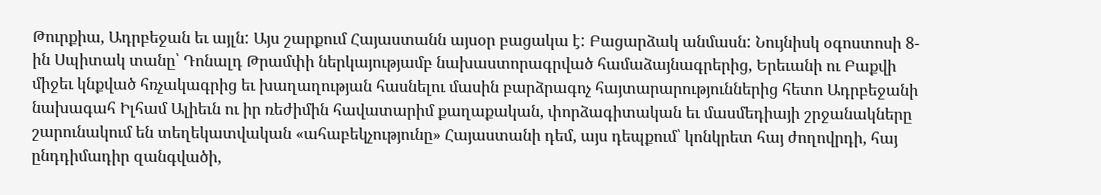Թուրքիա, Ադրբեջան եւ այլն: Այս շարքում Հայաստանն այսօր բացակա է: Բացարձակ անմասն: Նույնիսկ օգոստոսի 8-ին Սպիտակ տանը՝ Դոնալդ Թրամփի ներկայությամբ նախաստորագրված համաձայնագրերից, Երեւանի ու Բաքվի միջեւ կնքված հռչակագրից եւ խաղաղության հասնելու մասին բարձրագոչ հայտարարություններից հետո Ադրբեջանի նախագահ Իլհամ Ալիեւն ու իր ռեժիմին հավատարիմ քաղաքական, փորձագիտական եւ մասմեդիայի շրջանակները շարունակում են տեղեկատվական «ահաբեկչությունը» Հայաստանի դեմ, այս դեպքում՝ կոնկրետ հայ ժողովրդի, հայ ընդդիմադիր զանգվածի,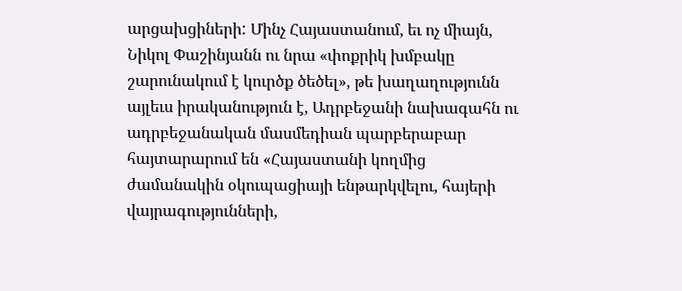արցախցիների: Մինչ Հայաստանում, եւ ոչ միայն, Նիկոլ Փաշինյանն ու նրա «փոքրիկ խմբակը շարունակում է կուրծք ծեծել», թե խաղաղությունն այլեւս իրականություն է, Ադրբեջանի նախագահն ու ադրբեջանական մասմեդիան պարբերաբար հայտարարում են «Հայաստանի կողմից ժամանակին օկուպացիայի ենթարկվելու, հայերի վայրագությունների,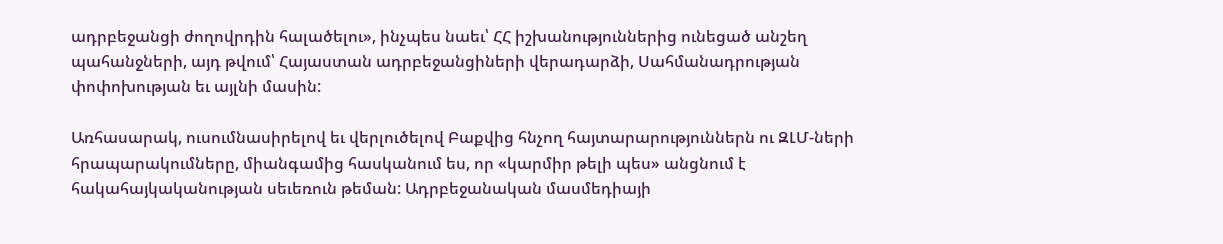ադրբեջանցի ժողովրդին հալածելու», ինչպես նաեւ՝ ՀՀ իշխանություններից ունեցած անշեղ պահանջների, այդ թվում՝ Հայաստան ադրբեջանցիների վերադարձի, Սահմանադրության փոփոխության եւ այլնի մասին:

Առհասարակ, ուսումնասիրելով եւ վերլուծելով Բաքվից հնչող հայտարարություններն ու ԶԼՄ-ների հրապարակումները, միանգամից հասկանում ես, որ «կարմիր թելի պես» անցնում է հակահայկականության սեւեռուն թեման: Ադրբեջանական մասմեդիայի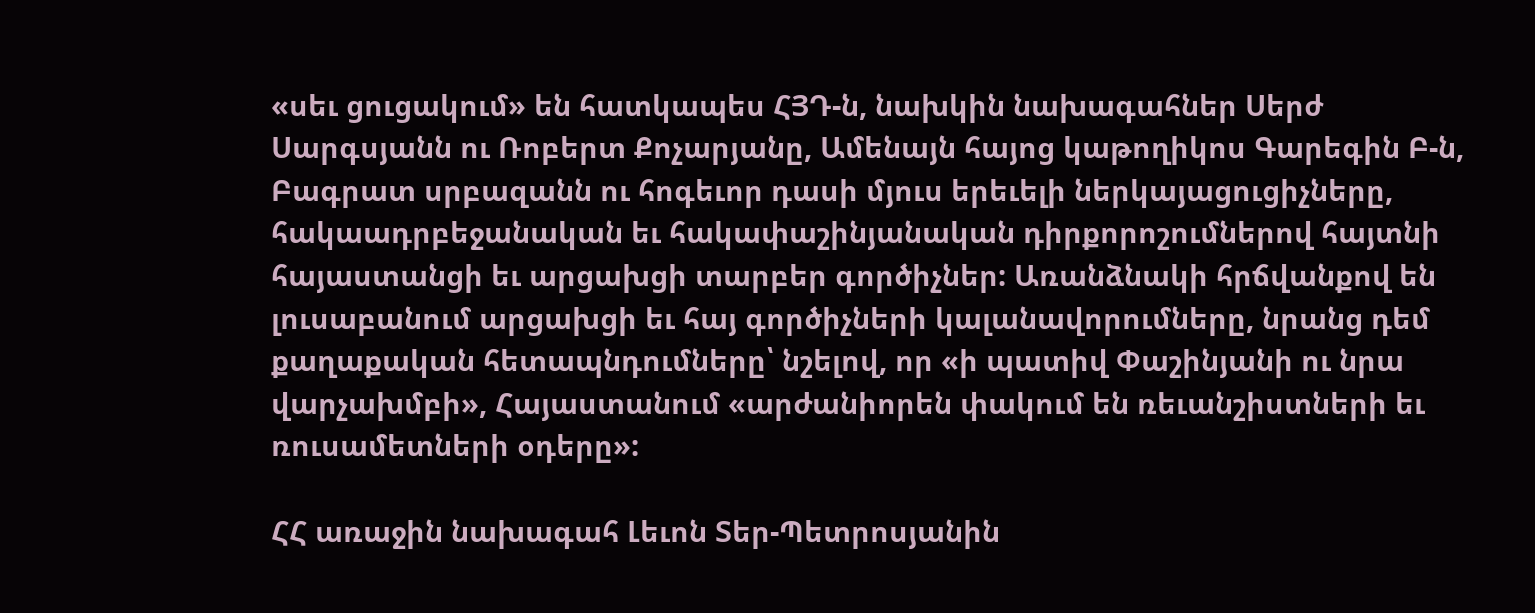«սեւ ցուցակում» են հատկապես ՀՅԴ-ն, նախկին նախագահներ Սերժ Սարգսյանն ու Ռոբերտ Քոչարյանը, Ամենայն հայոց կաթողիկոս Գարեգին Բ-ն, Բագրատ սրբազանն ու հոգեւոր դասի մյուս երեւելի ներկայացուցիչները, հակաադրբեջանական եւ հակափաշինյանական դիրքորոշումներով հայտնի հայաստանցի եւ արցախցի տարբեր գործիչներ: Առանձնակի հրճվանքով են լուսաբանում արցախցի եւ հայ գործիչների կալանավորումները, նրանց դեմ քաղաքական հետապնդումները՝ նշելով, որ «ի պատիվ Փաշինյանի ու նրա վարչախմբի», Հայաստանում «արժանիորեն փակում են ռեւանշիստների եւ ռուսամետների օդերը»:

ՀՀ առաջին նախագահ Լեւոն Տեր-Պետրոսյանին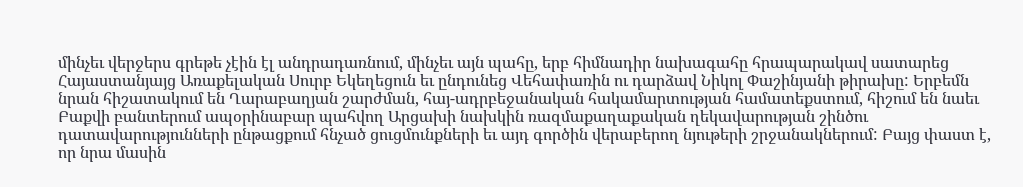մինչեւ վերջերս գրեթե չէին էլ անդրադառնում, մինչեւ այն պահը, երբ հիմնադիր նախագահը հրապարակավ սատարեց Հայաստանյայց Առաքելական Սուրբ Եկեղեցուն եւ ընդունեց Վեհափառին ու դարձավ Նիկոլ Փաշինյանի թիրախը: Երբեմն նրան հիշատակում են Ղարաբաղյան շարժման, հայ-ադրբեջանական հակամարտության համատեքստում, հիշում են նաեւ Բաքվի բանտերում ապօրինաբար պահվող Արցախի նախկին ռազմաքաղաքական ղեկավարության շինծու դատավարությունների ընթացքում հնչած ցուցմունքների եւ այդ գործին վերաբերող նյութերի շրջանակներում: Բայց փաստ է, որ նրա մասին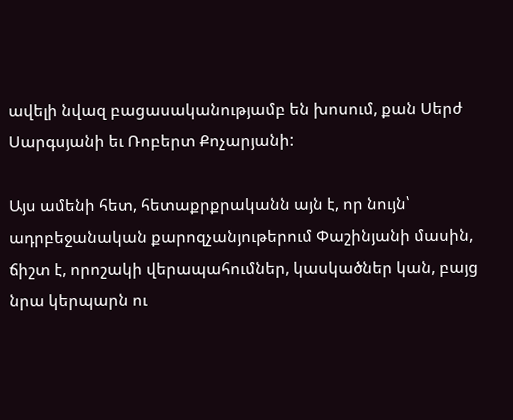ավելի նվազ բացասականությամբ են խոսում, քան Սերժ Սարգսյանի եւ Ռոբերտ Քոչարյանի:

Այս ամենի հետ, հետաքրքրականն այն է, որ նույն՝ ադրբեջանական քարոզչանյութերում Փաշինյանի մասին, ճիշտ է, որոշակի վերապահումներ, կասկածներ կան, բայց նրա կերպարն ու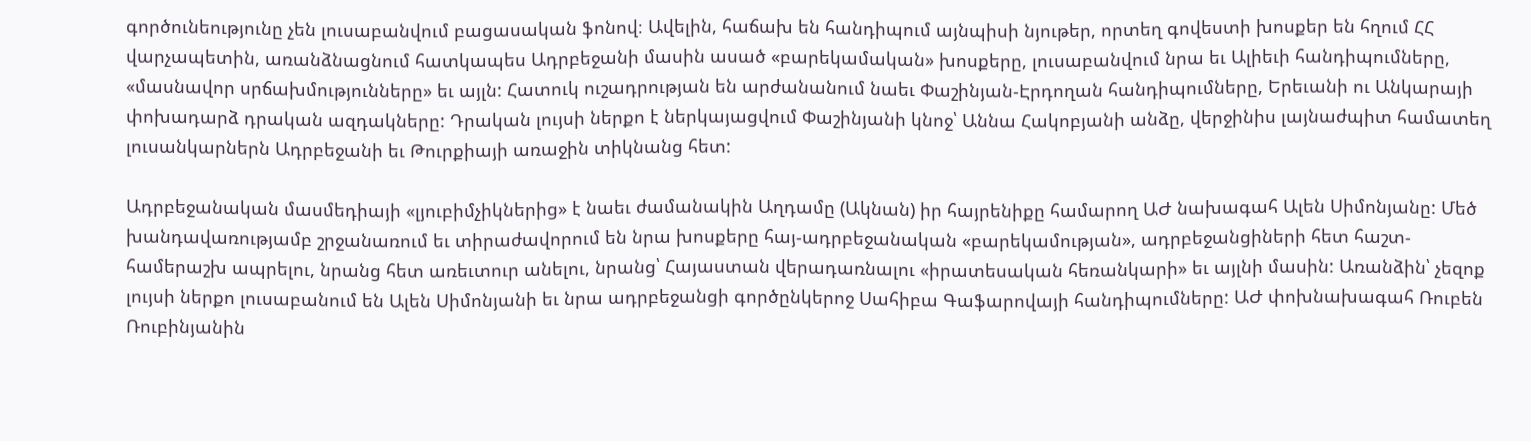գործունեությունը չեն լուսաբանվում բացասական ֆոնով։ Ավելին, հաճախ են հանդիպում այնպիսի նյութեր, որտեղ գովեստի խոսքեր են հղում ՀՀ վարչապետին, առանձնացնում հատկապես Ադրբեջանի մասին ասած «բարեկամական» խոսքերը, լուսաբանվում նրա եւ Ալիեւի հանդիպումները, «մասնավոր սրճախմությունները» եւ այլն: Հատուկ ուշադրության են արժանանում նաեւ Փաշինյան-Էրդողան հանդիպումները, Երեւանի ու Անկարայի փոխադարձ դրական ազդակները: Դրական լույսի ներքո է ներկայացվում Փաշինյանի կնոջ՝ Աննա Հակոբյանի անձը, վերջինիս լայնաժպիտ համատեղ լուսանկարներն Ադրբեջանի եւ Թուրքիայի առաջին տիկնանց հետ:

Ադրբեջանական մասմեդիայի «լյուբիմչիկներից» է նաեւ ժամանակին Աղդամը (Ակնան) իր հայրենիքը համարող ԱԺ նախագահ Ալեն Սիմոնյանը: Մեծ խանդավառությամբ շրջանառում եւ տիրաժավորում են նրա խոսքերը հայ-ադրբեջանական «բարեկամության», ադրբեջանցիների հետ հաշտ-համերաշխ ապրելու, նրանց հետ առեւտուր անելու, նրանց՝ Հայաստան վերադառնալու «իրատեսական հեռանկարի» եւ այլնի մասին: Առանձին՝ չեզոք լույսի ներքո լուսաբանում են Ալեն Սիմոնյանի եւ նրա ադրբեջանցի գործընկերոջ Սահիբա Գաֆարովայի հանդիպումները: ԱԺ փոխնախագահ Ռուբեն Ռուբինյանին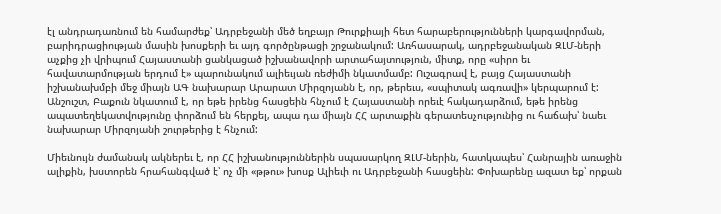էլ անդրադառնում են համարժեք՝ Ադրբեջանի մեծ եղբայր Թուրքիայի հետ հարաբերությունների կարգավորման, բարիդրացիության մասին խոսքերի եւ այդ գործընթացի շրջանակում: Առհասարակ, ադրբեջանական ԶԼՄ-ների աչքից չի վրիպում Հայաստանի ցանկացած իշխանավորի արտահայտություն, միտք, որը «սիրո եւ հավատարմության երդում է» պարունակում ալիեւյան ռեժիմի նկատմամբ: Ուշագրավ է, բայց Հայաստանի իշխանախմբի մեջ միայն ԱԳ նախարար Արարատ Միրզոյանն է, որ, թերեւս, «սպիտակ ագռավի» կերպարում է: Անշուշտ, Բաքուն նկատում է, որ եթե իրենց հասցեին հնչում է Հայաստանի որեւէ հակադարձում, եթե իրենց ապատեղեկատվությունը փորձում են հերքել, ապա դա միայն ՀՀ արտաքին գերատեսչությունից ու հաճախ՝ նաեւ նախարար Միրզոյանի շուրթերից է հնչում:

Միեւնույն ժամանակ ակներեւ է, որ ՀՀ իշխանություններին սպասարկող ԶԼՄ-ներին, հատկապես՝ Հանրային առաջին ալիքին, խստորեն հրահանգված է՝ ոչ մի «թթու» խոսք Ալիեւի ու Ադրբեջանի հասցեին: Փոխարենը ազատ եք՝ որքան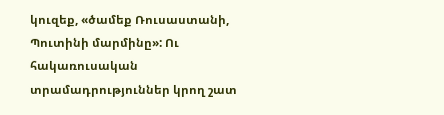կուզեք, «ծամեք Ռուսաստանի, Պուտինի մարմինը»: Ու հակառուսական տրամադրություններ կրող շատ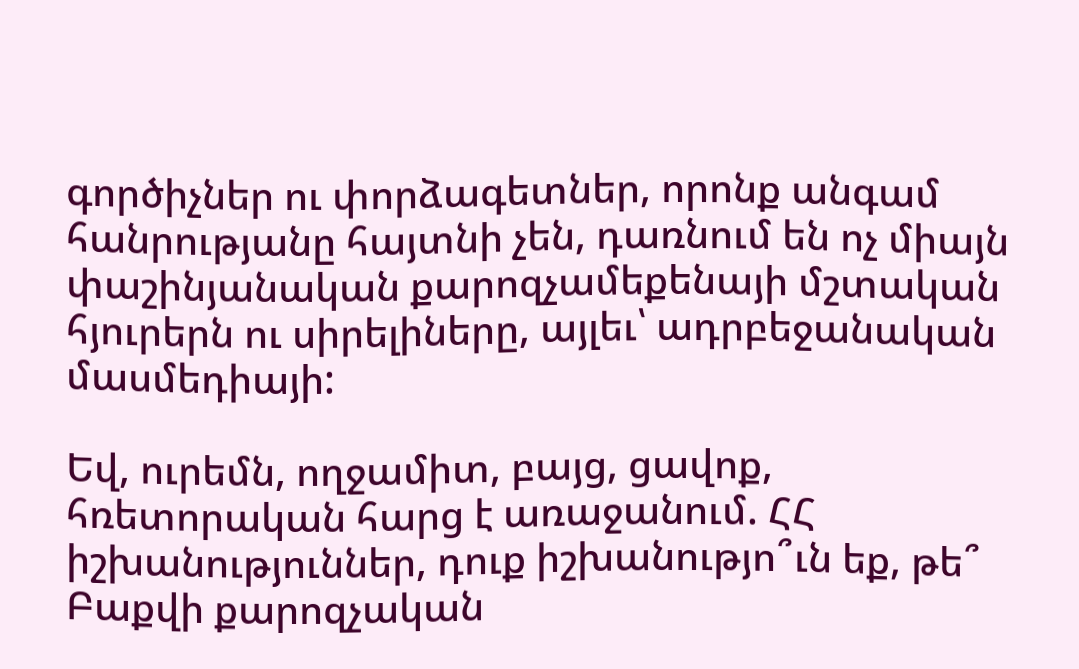գործիչներ ու փորձագետներ, որոնք անգամ հանրությանը հայտնի չեն, դառնում են ոչ միայն փաշինյանական քարոզչամեքենայի մշտական հյուրերն ու սիրելիները, այլեւ՝ ադրբեջանական մասմեդիայի:

Եվ, ուրեմն, ողջամիտ, բայց, ցավոք, հռետորական հարց է առաջանում. ՀՀ իշխանություններ, դուք իշխանությո՞ւն եք, թե՞ Բաքվի քարոզչական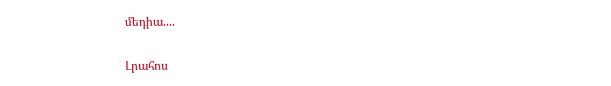մեդիա....

Լրահոս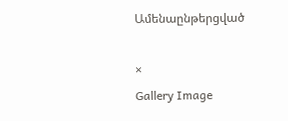Ամենաընթերցված

×
Gallery Image